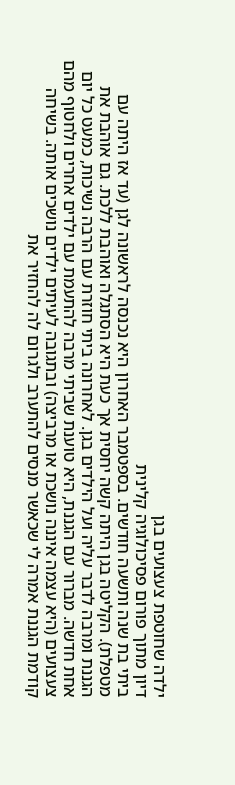ילדה שחוטפת צעצועים בגן
דיון מתוך פורום פסיכולוגיה קלינית
ביתי בת שנה ותשעה חודשים. בספטמבר האחרון היא נכנסה לראשונה לגן (עד אז היתה עם מטפלת). הקליטה בגן היתה קשה יחסית אך כעת היא הסתגלה ואוהבת ללכת. גם אוהבת את הגננת ומרבה לדבר עליה ועל הילדים בגן. לאחרונה ביתי חוזרת עם הרבה נשיכות, כמעט כל יום אחת חדשה. מברור עם הגננת, היא טוענת שביתי מרבה להתעמת עם ילדים אחרים ולחטוף מהם צעצועים (היא עצמה איננה נושכת או מרביצה) ובתגובה לעיתים ילדים נושכים אותה. בשיחה קודמת הגננת אמרה לי שכאשר מנסים להתערב ולגרום לה להחזיר את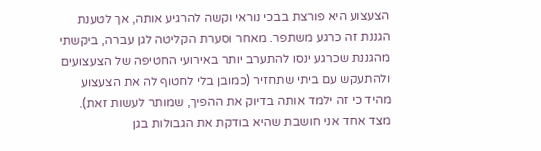הצעצוע היא פורצת בבכי נוראי וקשה להרגיע אותה, אך לטענת הגננת זה כרגע משתפר. מאחר וסערת הקליטה לגן עברה, ביקשתי מהגננת שכרגע ינסו להתערב יותר באירועי החטיפה של הצעצועים ולהתעקש עם ביתי שתחזיר (כמובן בלי לחטוף לה את הצעצוע מהיד כי זה ילמד אותה בדיוק את ההפיך, שמותר לעשות זאת). מצד אחד אני חושבת שהיא בודקת את הגבולות בגן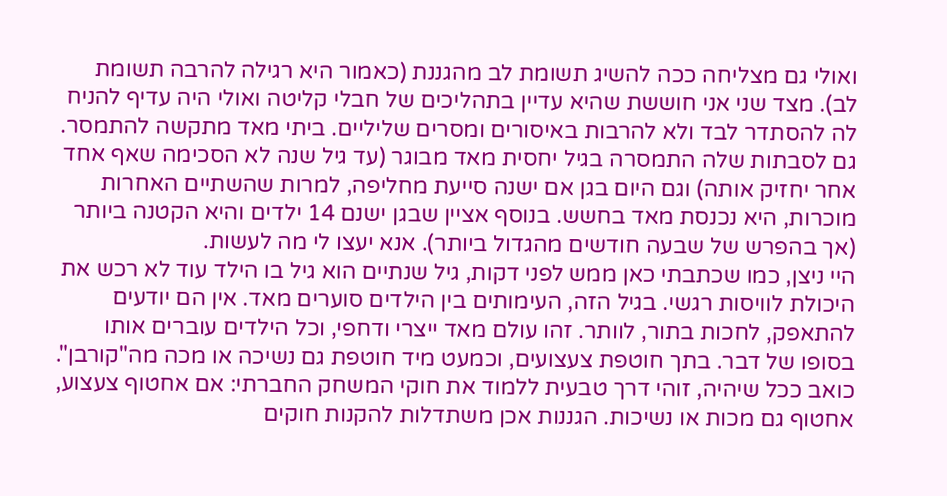ואולי גם מצליחה ככה להשיג תשומת לב מהגננת (כאמור היא רגילה להרבה תשומת לב). מצד שני אני חוששת שהיא עדיין בתהליכים של חבלי קליטה ואולי היה עדיף להניח לה להסתדר לבד ולא להרבות באיסורים ומסרים שליליים. ביתי מאד מתקשה להתמסר. גם לסבתות שלה התמסרה בגיל יחסית מאד מבוגר (עד גיל שנה לא הסכימה שאף אחד אחר יחזיק אותה) וגם היום בגן אם ישנה סייעת מחליפה, למרות שהשתיים האחרות מוכרות, היא נכנסת מאד בחשש. בנוסף אציין שבגן ישנם 14 ילדים והיא הקטנה ביותר (אך בהפרש של שבעה חודשים מהגדול ביותר). אנא יעצו לי מה לעשות.
היי ניצן, כמו שכתבתי כאן ממש לפני דקות, גיל שנתיים הוא גיל בו הילד עוד לא רכש את היכולת לוויסות רגשי. בגיל הזה, העימותים בין הילדים סוערים מאד. אין הם יודעים להתאפק, לחכות בתור, לוותר. זהו עולם מאד ייצרי ודחפי, וכל הילדים עוברים אותו בסופו של דבר. בתך חוטפת צעצועים, וכמעט מיד חוטפת גם נשיכה או מכה מה"קורבן". כואב ככל שיהיה, זוהי דרך טבעית ללמוד את חוקי המשחק החברתי: אם אחטוף צעצוע, אחטוף גם מכות או נשיכות. הגננות אכן משתדלות להקנות חוקים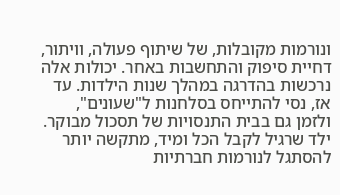ונורמות מקובלות, של שיתוף פעולה, וויתור, דחיית סיפוק והתחשבות באחר. יכולות אלה נרכשות בהדרגה במהלך שנות הילדות. עד אז, נסי להתייחס בסלחנות ל"שעונים", ולזמן גם בבית התנסויות של תסכול מבוקר. ילד שרגיל לקבל הכל ומיד, מתקשה יותר להסתגל לנורמות חברתיות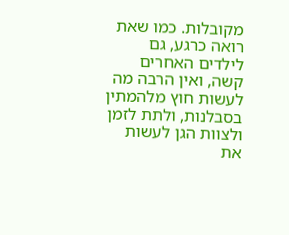מקובלות. כמו שאת רואה כרגע, גם לילדים האחרים קשה, ואין הרבה מה לעשות חוץ מלהמתין בסבלנות, ולתת לזמן ולצוות הגן לעשות את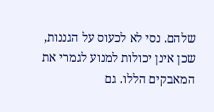שלהם. נסי לא לכעוס על הגננות, שכן אינן יכולות למנוע לגמרי את המאבקים הללו. גם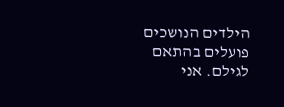הילדים הנושכים פועלים בהתאם לגילם. אני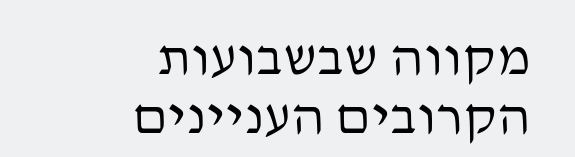מקווה שבשבועות הקרובים העניינים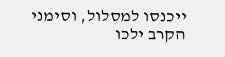ייכנסו למסלול, וסימני הקרב ילכו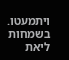ויתמעטו. בשמחות ליאת